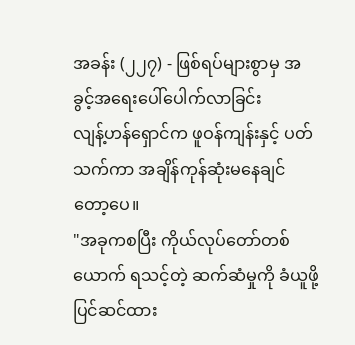အခန်း (၂၂၇) - ဖြစ်ရပ်များစွာမှ အခွင့်အရေးပေါ်ပေါက်လာခြင်း
လျန့်ဟန်ရှောင်က ဖူဝန်ကျန်းနှင့် ပတ်သက်ကာ အချိန်ကုန်ဆုံးမနေချင်တော့ပေ။
"အခုကစပြီး ကိုယ်လုပ်တော်တစ်ယောက် ရသင့်တဲ့ ဆက်ဆံမှုကို ခံယူဖို့ ပြင်ဆင်ထား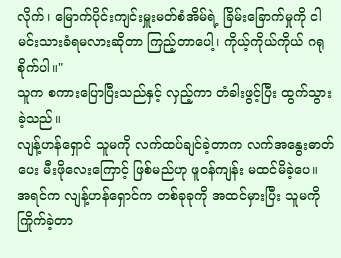လိုက်၊ မြောက်ပိုင်းကျင်းမှူးမတ်စံအိမ်ရဲ့ ခြိမ်းခြောက်မှုကို ငါမင်းသားခံရမလားဆိုတာ ကြည့်တာပေါ့၊ ကိုယ့်ကိုယ်ကိုယ် ဂရုစိုက်ပါ။"
သူက စကားပြောပြီးသည်နှင့် လှည့်ကာ တံခါးဖွင့်ပြီး ထွက်သွားခဲ့သည်။
လျန့်ဟန်ရှောင် သူမကို လက်ထပ်ချင်ခဲ့တာက လက်အနွေးဓာတ်ပေး မီးဖိုလေးကြောင့် ဖြစ်မည်ဟု ဖူဝန်ကျန်း မထင်မိခဲ့ပေ။
အရင်က လျန့်ဟန်ရှောင်က တစ်ခုခုကို အထင်မှားပြီး သူမကိုကြိုက်ခဲ့တာ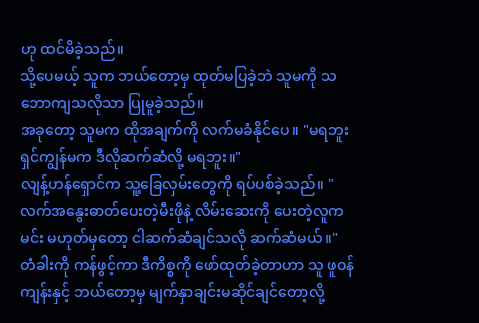ဟု ထင်မိခဲ့သည်။
သို့ပေမယ့် သူက ဘယ်တော့မှ ထုတ်မပြခဲ့ဘဲ သူမကို သဘောကျသလိုသာ ပြုမူခဲ့သည်။
အခုတော့ သူမက ထိုအချက်ကို လက်မခံနိုင်ပေ။ "မရဘူး ရှင်ကျွန်မက ဒီလိုဆက်ဆံလို့ မရဘူး။"
လျန့်ဟန်ရှောင်က သူ့ခြေလှမ်းတွေကို ရပ်ပစ်ခဲ့သည်။ "လက်အနွေးဓာတ်ပေးတဲ့မီးဖိုနဲ့ လိမ်းဆေးကို ပေးတဲ့လူက မင်း မဟုတ်မှတော့ ငါဆက်ဆံချင်သလို ဆက်ဆံမယ်။"
တံခါးကို ကန်ဖွင့်ကာ ဒီကိစ္စကို ဖော်ထုတ်ခဲ့တာဟာ သူ ဖူဝန်ကျန်းနှင့် ဘယ်တော့မှ မျက်နှာချင်းမဆိုင်ချင်တော့လို့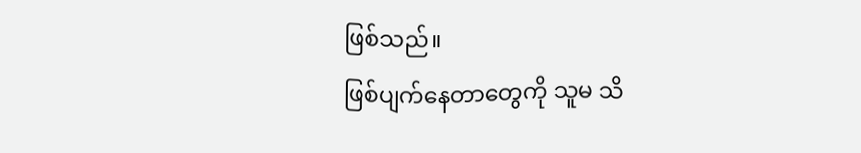ဖြစ်သည်။
ဖြစ်ပျက်နေတာတွေကို သူမ သိ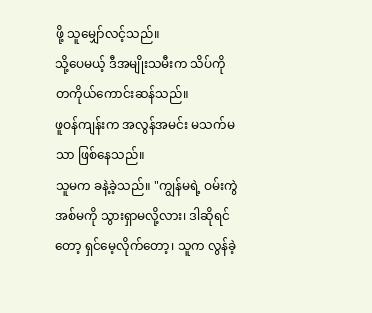ဖို့ သူမျှော်လင့်သည်။
သို့ပေမယ့် ဒီအမျိုးသမီးက သိပ်ကို တကိုယ်ကောင်းဆန်သည်။
ဖူဝန်ကျန်းက အလွန်အမင်း မသက်မသာ ဖြစ်နေသည်။
သူမက ခနဲ့ခဲ့သည်။ "ကျွန်မရဲ့ ဝမ်းကွဲအစ်မကို သွားရှာမလို့လား၊ ဒါဆိုရင်တော့ ရှင်မေ့လိုက်တော့၊ သူက လွန်ခဲ့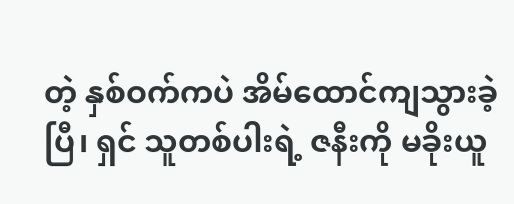တဲ့ နှစ်ဝက်ကပဲ အိမ်ထောင်ကျသွားခဲ့ပြီ၊ ရှင် သူတစ်ပါးရဲ့ ဇနီးကို မခိုးယူ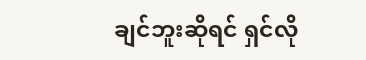ချင်ဘူးဆိုရင် ရှင်လို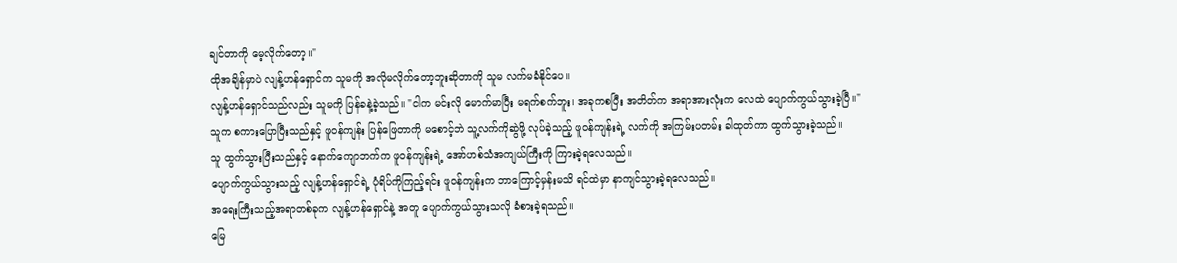ချင်တာကို မေ့လိုက်တော့။"
ထိုအချိန်မှာပဲ လျန့်ဟန်ရှောင်က သူမကို အလိုမလိုက်တော့ဘူးဆိုတာကို သူမ လက်မခံနိုင်ပေ။
လျန့်ဟန်ရှောင်သည်လည်း သူမကို ပြန်ခနဲ့ခဲ့သည်။ "ငါက မင်းလို မောက်မာပြီး မရက်စက်ဘူး၊ အခုကစပြီး အတိတ်က အရာအားလုံးက လေထဲ ပျောက်ကွယ်သွားခဲ့ပြီ။"
သူက စကားပြောပြီးသည်နှင့် ဖူဝန်ကျန်း ပြန်ဖြေတာကို မစောင့်ဘဲ သူ့လက်ကိုဆွဲဖို့ လုပ်ခဲ့သည့် ဖူဝန်ကျန်းရဲ့ လက်ကို အကြမ်းပတမ်း ခါထုတ်ကာ ထွက်သွားခဲ့သည်။
သူ ထွက်သွားပြီးသည်နှင့် နောက်ကျောဘက်က ဖူဝန်ကျန်းရဲ့ အော်ဟစ်သံအကျယ်ကြီးကို ကြားခဲ့ရလေသည်။
ပျောက်ကွယ်သွားသည့် လျန့်ဟန်ရှောင်ရဲ့ ပုံရိပ်ကိုကြည့်ရင်း ဖူဝန်ကျန်းက ဘာကြောင့်မှန်းမသိ ရင်ထဲမှာ နာကျင်သွားခဲ့ရလေသည်။
အရေးကြီးသည့်အရာတစ်ခုက လျန့်ဟန်ရှောင်နဲ့ အတူ ပျောက်ကွယ်သွားသလို ခံစားခဲ့ရသည်။
မြေ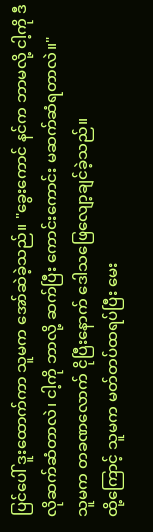ပြင်ပေါ် ဒူးထောက်ကာ သူမက အော်ဆဲခဲ့သည်။ "ခွေးကောင် နင်က ဘာမလို့ ငါ့ကို ဒီလိုဆက်ဆံတာလဲ၊ ငါ့ကို ဘာလို့ ဆက်ပြီး ကောင်းကောင်း မဆက်ဆံရတာလဲ။"
သူမက တခဏလောက် ငိုပြီးနောက် ဒေါသဖြေလျော့ချင်ခဲ့သည်။
ထို့ကြောင့် သူမက မတ်တပ်ထရပ်ပြီး မေး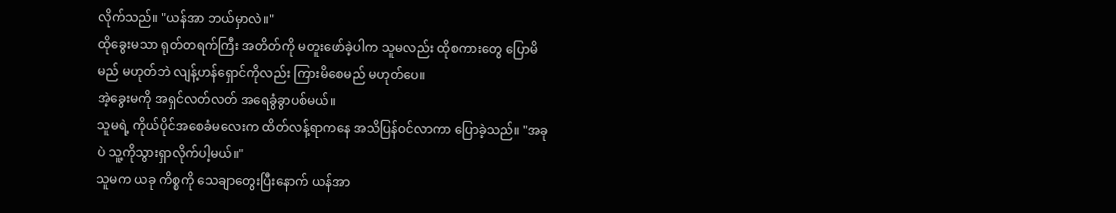လိုက်သည်။ "ယန်အာ ဘယ်မှာလဲ။"
ထိုခွေးမသာ ရုတ်တရက်ကြီး အတိတ်ကို မတူးဖော်ခဲ့ပါက သူမလည်း ထိုစကားတွေ ပြောမိမည် မဟုတ်ဘဲ လျန့်ဟန်ရှောင်ကိုလည်း ကြားမိစေမည် မဟုတ်ပေ။
အဲ့ခွေးမကို အရှင်လတ်လတ် အရေခွံခွာပစ်မယ်။
သူမရဲ့ ကိုယ်ပိုင်အစေခံမလေးက ထိတ်လန့်ရာကနေ အသိပြန်ဝင်လာကာ ပြောခဲ့သည်။ "အခုပဲ သူ့ကိုသွားရှာလိုက်ပါ့မယ်။"
သူမက ယခု ကိစ္စကို သေချာတွေးပြီးနောက် ယန်အာ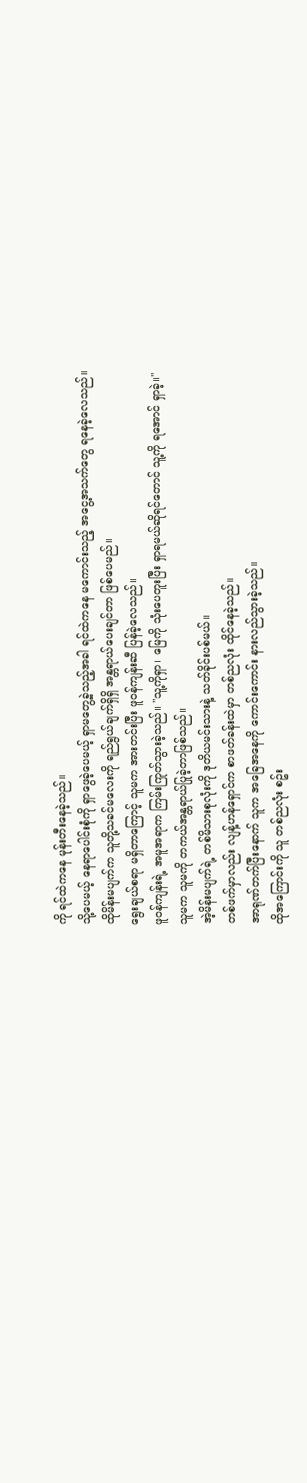ကို ရင်ထဲကနေ မုန်းတီးနေခဲ့သည်။
သို့ပေမယ့် နေရာပေါင်းစုံကို ရှာဖွေခဲ့ပေမယ့် ရှာမတွေ့ခဲ့သည့်အခါ ရင်ထဲကနေ မကောင်းသည့် အငွေ့အသက်တွေ ရနေခဲ့လေသည်။
ထိုမိန်းမပျက်က သူတို့သခင်မလေးကို ရည်ရွယ်ချက်ရှိရှိ အန္တရာယ်ပေးချင်တာ ဖြစ်ပေမည်။
ရွေးချယ်စရာ မရှိတာကြောင့် သူမက အားတင်းပြီး ဖူဝန်ကျန်းဆီ ပြန်ခဲ့လေသည်။
ဖူဝန်ကျန်းရဲ့ အမူအရာက ကြမ်းကြုတ်သွားခဲ့သည်။ "သူ့ကိုရှာ၊ မြေကို သုံးပေတူးပြီး ရှာရမယ်ဆိုရင်တောင် သူ့ကို ရအောင် ရှာခဲ့။"
သူမက သူမကို တကယ်အန္တရာယ်ပြုခဲ့တာဖြစ်သည်။
အဲ့မိန်းမပျက်ရဲ့ တစ်မိသားစုလုံးကို ဒုတိယမင်းသားနဲ့ သတ်ခိုင်းပစ်မယ်။
တစ်ဖက်မှာလည်း လျန့်ဟန်ရှောင်က စာဖတ်ခန်းထဲမှာ တစ်ညလုံး ထိုင်နေခဲ့သည်။
အာရုဏ်တက်ပြီးနောက် သူက အခြေအနေကို ကောင်းကောင်း နားလည်သွားခဲ့သည်။
ထိုအကြောင်းကို သူ တစ်ညလုံး စဥ်း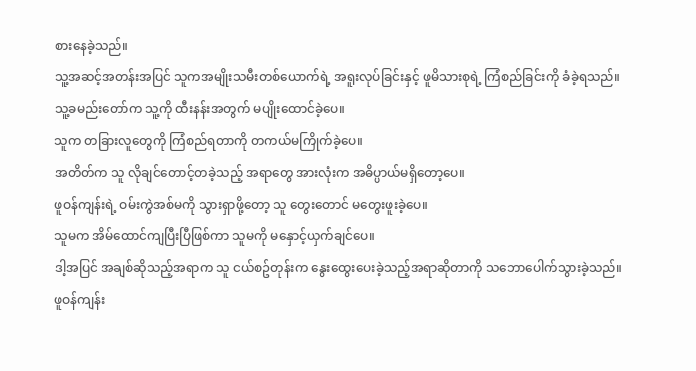စားနေခဲ့သည်။
သူ့အဆင့်အတန်းအပြင် သူကအမျိုးသမီးတစ်ယောက်ရဲ့ အရူးလုပ်ခြင်းနှင့် ဖူမိသားစုရဲ့ ကြံစည်ခြင်းကို ခံခဲ့ရသည်။
သူ့ခမည်းတော်က သူ့ကို ထီးနန်းအတွက် မပျိုးထောင်ခဲ့ပေ။
သူက တခြားလူတွေကို ကြံစည်ရတာကို တကယ်မကြိုက်ခဲ့ပေ။
အတိတ်က သူ လိုချင်တောင့်တခဲ့သည့် အရာတွေ အားလုံးက အဓိပ္ပာယ်မရှိတော့ပေ။
ဖူဝန်ကျန်းရဲ့ ဝမ်းကွဲအစ်မကို သွားရှာဖို့တော့ သူ တွေးတောင် မတွေးဖူးခဲ့ပေ။
သူမက အိမ်ထောင်ကျပြီးပြီဖြစ်ကာ သူမကို မနှောင့်ယှက်ချင်ပေ။
ဒါ့အပြင် အချစ်ဆိုသည့်အရာက သူ ငယ်စဥ်တုန်းက နွေးထွေးပေးခဲ့သည့်အရာဆိုတာကို သဘောပေါက်သွားခဲ့သည်။
ဖူဝန်ကျန်း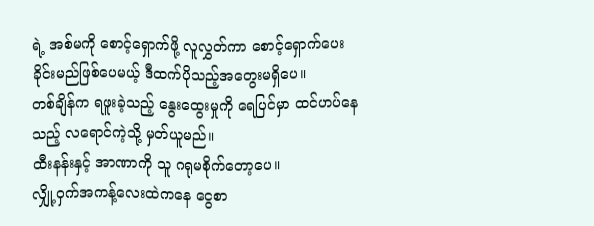ရဲ့ အစ်မကို စောင့်ရှောက်ဖို့ လူလွှတ်ကာ စောင့်ရှောက်ပေးခိုင်းမည်ဖြစ်ပေမယ့် ဒီထက်ပိုသည့်အတွေးမရှိပေ။
တစ်ချိန်က ရဖူးခဲ့သည့် နွေးထွေးမှုကို ရေပြင်မှာ ထင်ဟပ်နေသည့် လရောင်ကဲ့သို့ မှတ်ယူမည်။
ထီးနန်းနှင့် အာဏာကို သူ ဂရုမစိုက်တော့ပေ။
လျှို့ဝှက်အကန့်လေးထဲကနေ ငွေစာ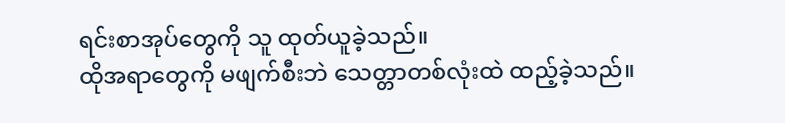ရင်းစာအုပ်တွေကို သူ ထုတ်ယူခဲ့သည်။
ထိုအရာတွေကို မဖျက်စီးဘဲ သေတ္တာတစ်လုံးထဲ ထည့်ခဲ့သည်။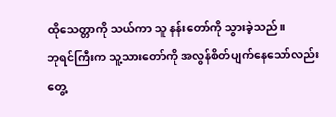ထိုသေတ္တာကို သယ်ကာ သူ နန်းတော်ကို သွားခဲ့သည်။
ဘုရင်ကြီးက သူ့သားတော်ကို အလွန်စိတ်ပျက်နေသော်လည်း တွေ့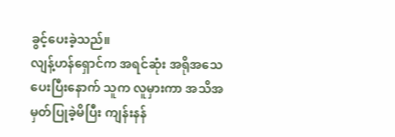ခွင့်ပေးခဲ့သည်။
လျန့်ဟန်ရှောင်က အရင်ဆုံး အရိုအသေပေးပြီးနောက် သူက လူမှားကာ အသိအမှတ်ပြုခဲ့မိပြီး ကျန်းနန်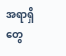အရာရှိတွေ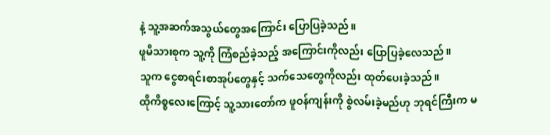နဲ့ သူ့အဆက်အသွယ်တွေအကြောင်း ပြောပြခဲ့သည်။
ဖူမိသားစုက သူ့ကို ကြံစည်ခဲ့သည့် အကြောင်းကိုလည်း ပြောပြခဲ့လေသည်။
သူက ငွေစာရင်းစာအုပ်တွေနှင့် သက်သေတွေကိုလည်း ထုတ်ပေးခဲ့သည်။
ထိုကိစ္စလေးကြောင့် သူ့သားတော်က ဖူဝန်ကျန်းကို စွဲလမ်းခဲ့မည်ဟု ဘုရင်ကြီးက မ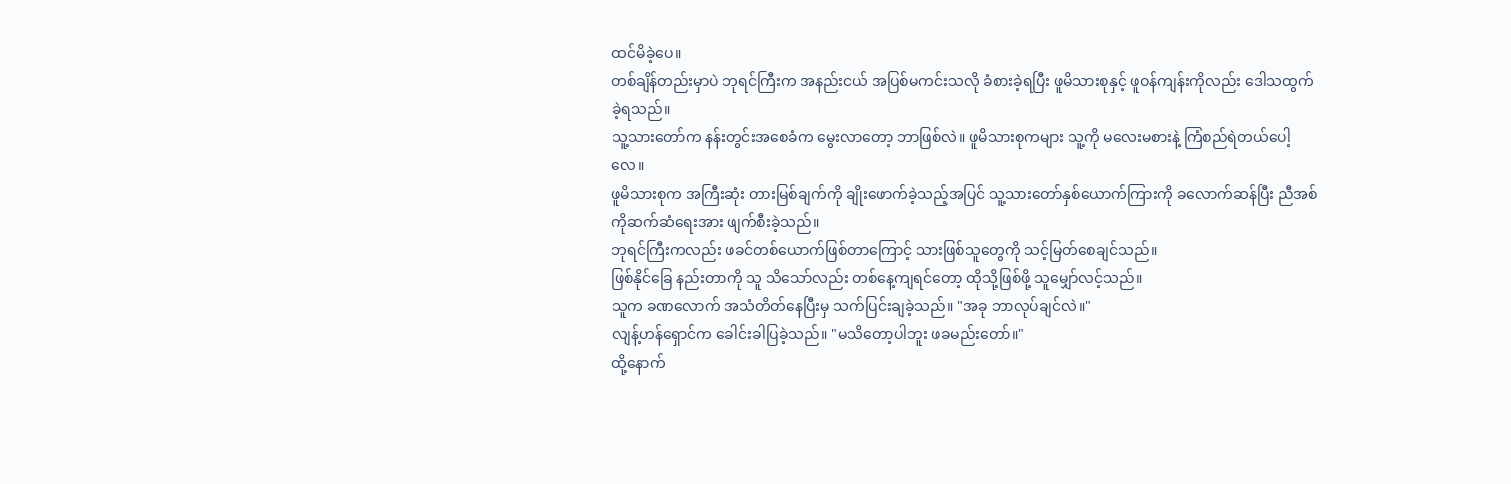ထင်မိခဲ့ပေ။
တစ်ချိန်တည်းမှာပဲ ဘုရင်ကြီးက အနည်းငယ် အပြစ်မကင်းသလို ခံစားခဲ့ရပြီး ဖူမိသားစုနှင့် ဖူဝန်ကျန်းကိုလည်း ဒေါသထွက်ခဲ့ရသည်။
သူ့သားတော်က နန်းတွင်းအစေခံက မွေးလာတော့ ဘာဖြစ်လဲ။ ဖူမိသားစုကများ သူ့ကို မလေးမစားနဲ့ ကြံစည်ရဲတယ်ပေါ့လေ။
ဖူမိသားစုက အကြီးဆုံး တားမြစ်ချက်ကို ချိုးဖောက်ခဲ့သည့်အပြင် သူ့သားတော်နှစ်ယောက်ကြားကို ခလောက်ဆန်ပြီး ညီအစ်ကိုဆက်ဆံရေးအား ဖျက်စီးခဲ့သည်။
ဘုရင်ကြီးကလည်း ဖခင်တစ်ယောက်ဖြစ်တာကြောင့် သားဖြစ်သူတွေကို သင့်မြတ်စေချင်သည်။
ဖြစ်နိုင်ခြေ နည်းတာကို သူ သိသော်လည်း တစ်နေ့ကျရင်တော့ ထိုသို့ဖြစ်ဖို့ သူမျှော်လင့်သည်။
သူက ခဏလောက် အသံတိတ်နေပြီးမှ သက်ပြင်းချခဲ့သည်။ "အခု ဘာလုပ်ချင်လဲ။"
လျန့်ဟန်ရှောင်က ခေါင်းခါပြခဲ့သည်။ "မသိတော့ပါဘူး ဖခမည်းတော်။"
ထို့နောက်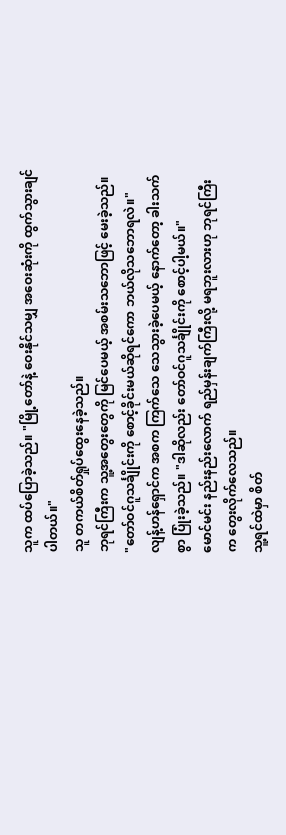သူက ထပ်ပြောခဲ့သည်။ "မြို့တော်နဲ့ ဝေးနိုင်သမျှ အဝေးဆုံးကို ထွက်သွားချင်ပါတယ်။"
သူ တကယ်စိတ်ရှုပ်ထွေးနေခဲ့သည်။
ဘုရင်ကြီးက သူ့အတွေးတွေကို မြင်ပေမယ့် အစမ်းသဘောဖြင့် မေးခဲ့သည်။ "တော်ဝင်ဂူသင်္ချိုင်းကို စောင့်ခိုင်းမယ်ဆိုရင်ကော ဘယ်လိုသဘောရလဲ။"
လျန့်ဟန်ရှောင်က အစက ကြက်သေ သေသွားခဲ့ပေမယ့် နောက်တော့ ခါးသက်စွာ ပြုံးခဲ့သည်။ "ဒါဆိုလည်း တော်ဝင်ဂူသင်္ချိုင်းကို စောင့်ပါ့မယ်။"
မောင်မင်း နည်းနည်းလောက် ရည်မှန်းချက်ကြီးလို့ မရဘူးလားဟု ဘုရင်ကြီးက တွေးလိုက်လေသည်။
သူ့ရင်ထဲမှာ စိတ်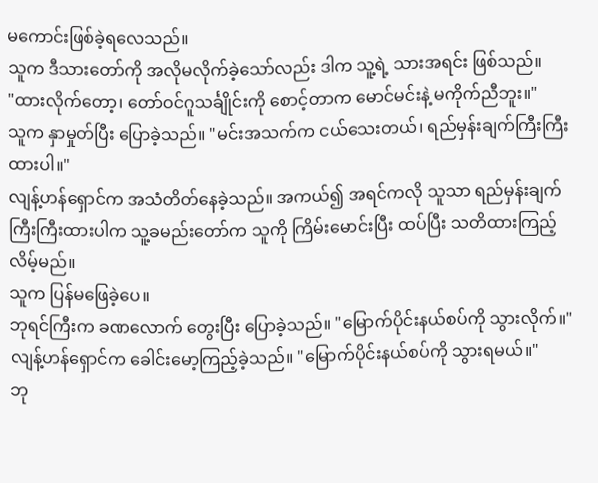မကောင်းဖြစ်ခဲ့ရလေသည်။
သူက ဒီသားတော်ကို အလိုမလိုက်ခဲ့သော်လည်း ဒါက သူ့ရဲ့ သားအရင်း ဖြစ်သည်။
"ထားလိုက်တော့၊ တော်ဝင်ဂူသင်္ချိုင်းကို စောင့်တာက မောင်မင်းနဲ့ မကိုက်ညီဘူး။"
သူက နှာမှုတ်ပြီး ပြောခဲ့သည်။ "မင်းအသက်က ငယ်သေးတယ်၊ ရည်မှန်းချက်ကြီးကြီးထားပါ။"
လျန့်ဟန်ရှောင်က အသံတိတ်နေခဲ့သည်။ အကယ်၍ အရင်ကလို သူသာ ရည်မှန်းချက်ကြီးကြီးထားပါက သူ့ခမည်းတော်က သူကို ကြိမ်းမောင်းပြီး ထပ်ပြီး သတိထားကြည့်လိမ့်မည်။
သူက ပြန်မဖြေခဲ့ပေ။
ဘုရင်ကြီးက ခဏလောက် တွေးပြီး ပြောခဲ့သည်။ "မြောက်ပိုင်းနယ်စပ်ကို သွားလိုက်။"
လျန့်ဟန်ရှောင်က ခေါင်းမော့ကြည့်ခဲ့သည်။ "မြောက်ပိုင်းနယ်စပ်ကို သွားရမယ်။"
ဘု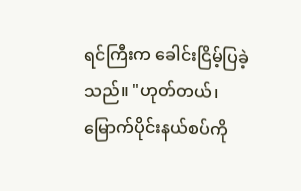ရင်ကြီးက ခေါင်းငြိမ့်ပြခဲ့သည်။ "ဟုတ်တယ်၊ မြောက်ပိုင်းနယ်စပ်ကို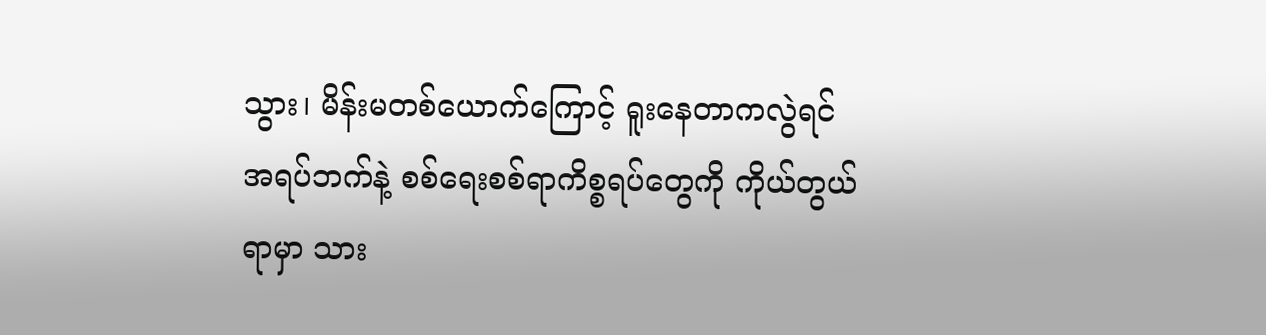သွား၊ မိန်းမတစ်ယောက်ကြောင့် ရူးနေတာကလွဲရင် အရပ်ဘက်နဲ့ စစ်ရေးစစ်ရာကိစ္စရပ်တွေကို ကိုယ်တွယ်ရာမှာ သား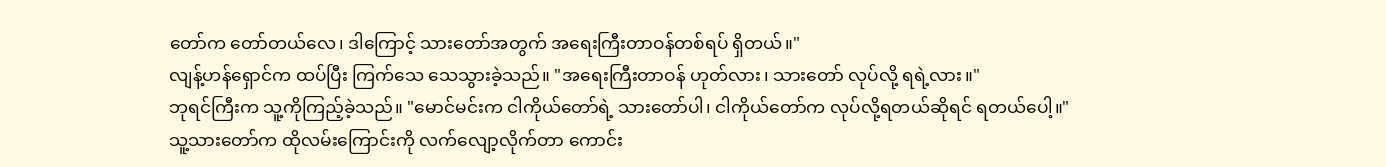တော်က တော်တယ်လေ၊ ဒါကြောင့် သားတော်အတွက် အရေးကြီးတာဝန်တစ်ရပ် ရှိတယ်။"
လျန့်ဟန်ရှောင်က ထပ်ပြီး ကြက်သေ သေသွားခဲ့သည်။ "အရေးကြီးတာဝန် ဟုတ်လား၊ သားတော် လုပ်လို့ ရရဲ့လား။"
ဘုရင်ကြီးက သူ့ကိုကြည့်ခဲ့သည်။ "မောင်မင်းက ငါကိုယ်တော်ရဲ့ သားတော်ပါ၊ ငါကိုယ်တော်က လုပ်လို့ရတယ်ဆိုရင် ရတယ်ပေါ့။"
သူ့သားတော်က ထိုလမ်းကြောင်းကို လက်လျော့လိုက်တာ ကောင်း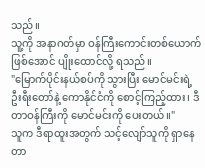သည်။
သူ့ကို အနာဂတ်မှာ ဝန်ကြီးကောင်းတစ်ယောက် ဖြစ်အောင် ပျိုးထောင်လို့ ရသည်။
"မြောက်ပိုင်းနယ်စပ်ကို သွားပြီး မောင်မင်းရဲ့ ဦးရီးတော်နဲ့ ကောနိုင်ငံကို စောင့်ကြည့်ထား၊ ဒီတာဝန်ကြီးကို မောင်မင်းကို ပေးတယ်။"
သူက ဒီရာထူးအတွက် သင့်လျော်သူကို ရှာနေတာ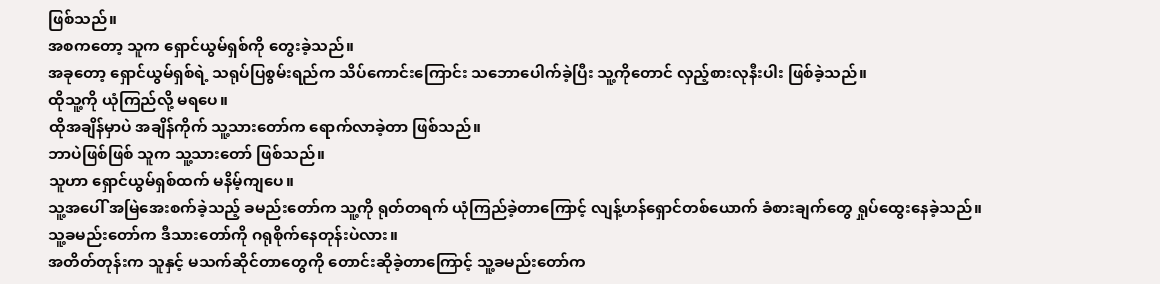ဖြစ်သည်။
အစကတော့ သူက ရှောင်ယွမ်ရှစ်ကို တွေးခဲ့သည်။
အခုတော့ ရှောင်ယွမ်ရှစ်ရဲ့ သရုပ်ပြစွမ်းရည်က သိပ်ကောင်းကြောင်း သဘောပေါက်ခဲ့ပြီး သူ့ကိုတောင် လှည့်စားလုနီးပါး ဖြစ်ခဲ့သည်။
ထိုသူ့ကို ယုံကြည်လို့ မရပေ။
ထိုအချိန်မှာပဲ အချိန်ကိုက် သူ့သားတော်က ရောက်လာခဲ့တာ ဖြစ်သည်။
ဘာပဲဖြစ်ဖြစ် သူက သူ့သားတော် ဖြစ်သည်။
သူဟာ ရှောင်ယွမ်ရှစ်ထက် မနိမ့်ကျပေ။
သူ့အပေါ် အမြဲအေးစက်ခဲ့သည့် ခမည်းတော်က သူ့ကို ရုတ်တရက် ယုံကြည်ခဲ့တာကြောင့် လျန့်ဟန်ရှောင်တစ်ယောက် ခံစားချက်တွေ ရှုပ်ထွေးနေခဲ့သည်။
သူ့ခမည်းတော်က ဒီသားတော်ကို ဂရုစိုက်နေတုန်းပဲလား။
အတိတ်တုန်းက သူနှင့် မသက်ဆိုင်တာတွေကို တောင်းဆိုခဲ့တာကြောင့် သူ့ခမည်းတော်က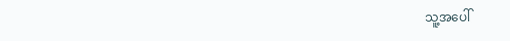သူ့အပေါ်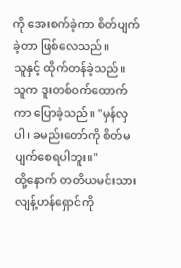ကို အေးစက်ခဲ့ကာ စိတ်ပျက်ခဲ့တာ ဖြစ်လေသည်။
သူနှင့် ထိုက်တန်ခဲ့သည်။
သူက ဒူးတစ်ဝက်ထောက်ကာ ပြောခဲ့သည်။ "မှန်လှပါ၊ ခမည်းတော်ကို စိတ်မပျက်စေရပါဘူး။"
ထို့နောက် တတိယမင်းသား လျန့်ဟန်ရှောင်ကို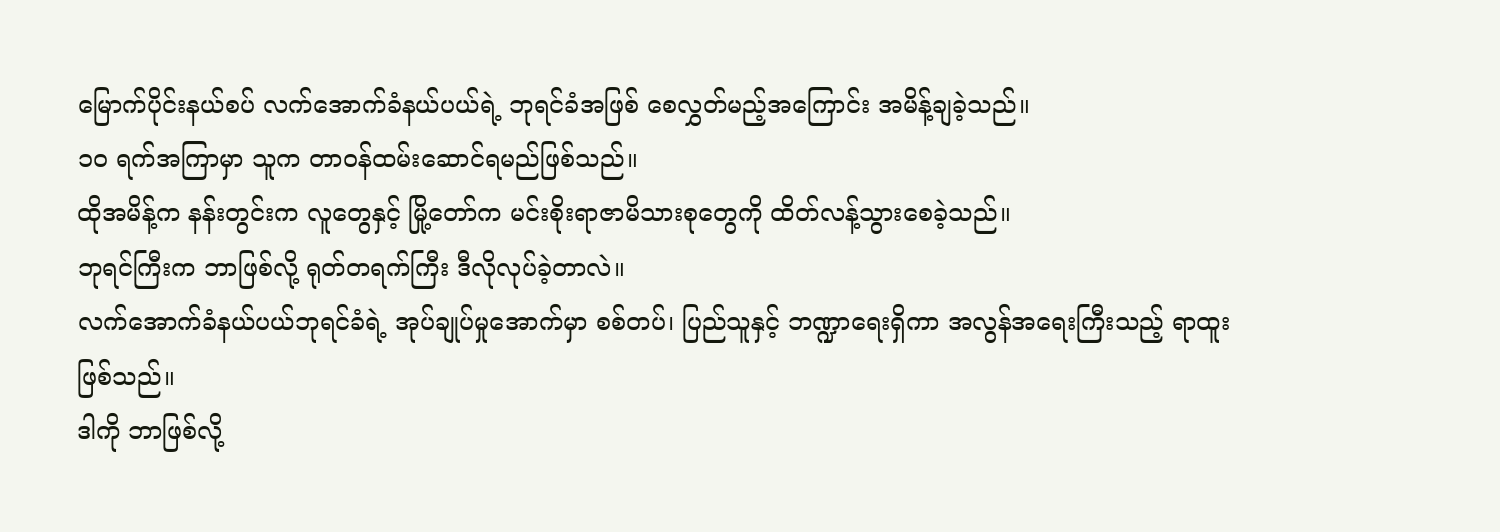မြောက်ပိုင်းနယ်စပ် လက်အောက်ခံနယ်ပယ်ရဲ့ ဘုရင်ခံအဖြစ် စေလွှတ်မည့်အကြောင်း အမိန့်ချခဲ့သည်။
၁၀ ရက်အကြာမှာ သူက တာဝန်ထမ်းဆောင်ရမည်ဖြစ်သည်။
ထိုအမိန့်က နန်းတွင်းက လူတွေနှင့် မြို့တော်က မင်းစိုးရာဇာမိသားစုတွေကို ထိတ်လန့်သွားစေခဲ့သည်။
ဘုရင်ကြီးက ဘာဖြစ်လို့ ရုတ်တရက်ကြီး ဒီလိုလုပ်ခဲ့တာလဲ။
လက်အောက်ခံနယ်ပယ်ဘုရင်ခံရဲ့ အုပ်ချုပ်မှုအောက်မှာ စစ်တပ်၊ ပြည်သူနှင့် ဘဏ္ဍာရေးရှိကာ အလွန်အရေးကြီးသည့် ရာထူး ဖြစ်သည်။
ဒါကို ဘာဖြစ်လို့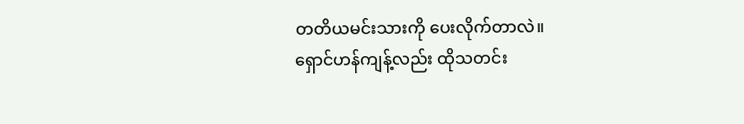တတိယမင်းသားကို ပေးလိုက်တာလဲ။
ရှောင်ဟန်ကျန့်လည်း ထိုသတင်း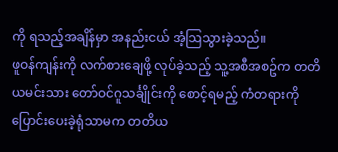ကို ရသည့်အချိန်မှာ အနည်းငယ် အံ့သြသွားခဲ့သည်။
ဖူဝန်ကျန်းကို လက်စားချေဖို့ လုပ်ခဲ့သည့် သူ့အစီအစဥ်က တတိယမင်းသား တော်ဝင်ဂူသင်္ချိုင်းကို စောင့်ရမည့် ကံတရားကို ပြောင်းပေးခဲ့ရုံသာမက တတိယ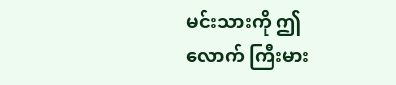မင်းသားကို ဤလောက် ကြီးမား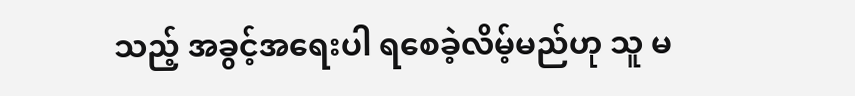သည့် အခွင့်အရေးပါ ရစေခဲ့လိမ့်မည်ဟု သူ မ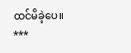ထင်မိခဲ့ပေ။
***